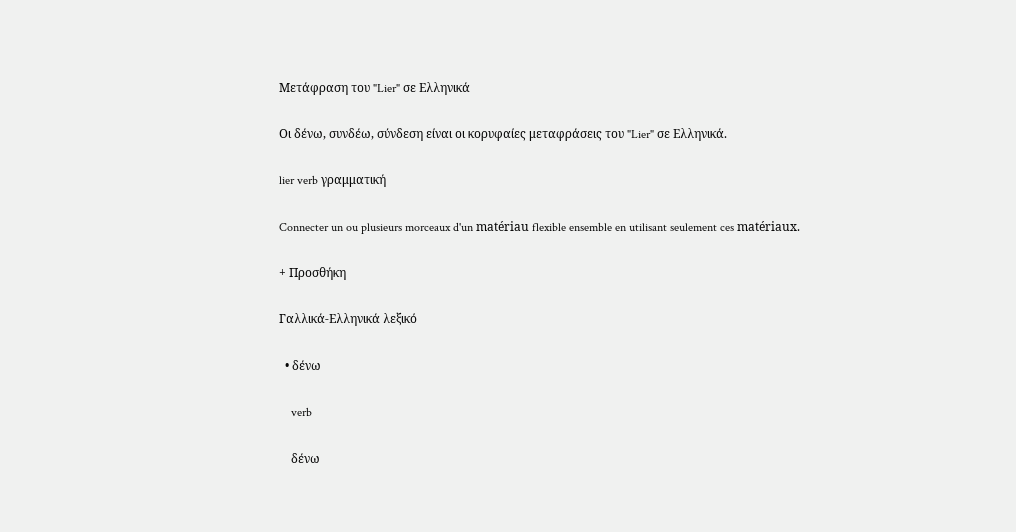Μετάφραση του "Lier" σε Ελληνικά

Οι δένω, συνδέω, σύνδεση είναι οι κορυφαίες μεταφράσεις του "Lier" σε Ελληνικά.

lier verb γραμματική

Connecter un ou plusieurs morceaux d'un matériau flexible ensemble en utilisant seulement ces matériaux.

+ Προσθήκη

Γαλλικά-Ελληνικά λεξικό

  • δένω

    verb

    δένω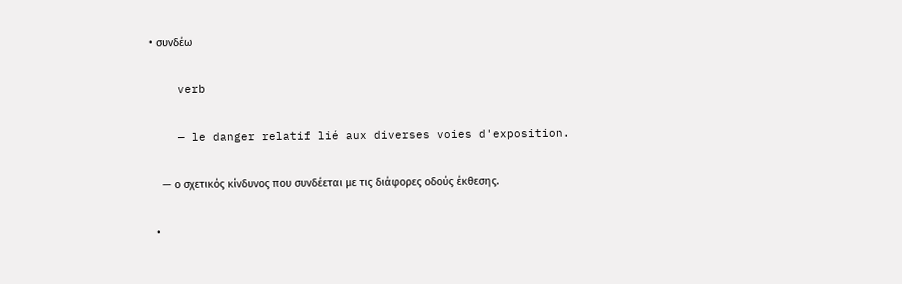• συνδέω

    verb

    — le danger relatif lié aux diverses voies d'exposition.

    — ο σχετικός κίνδυνος που συνδέεται με τις διάφορες οδούς έκθεσης.

  •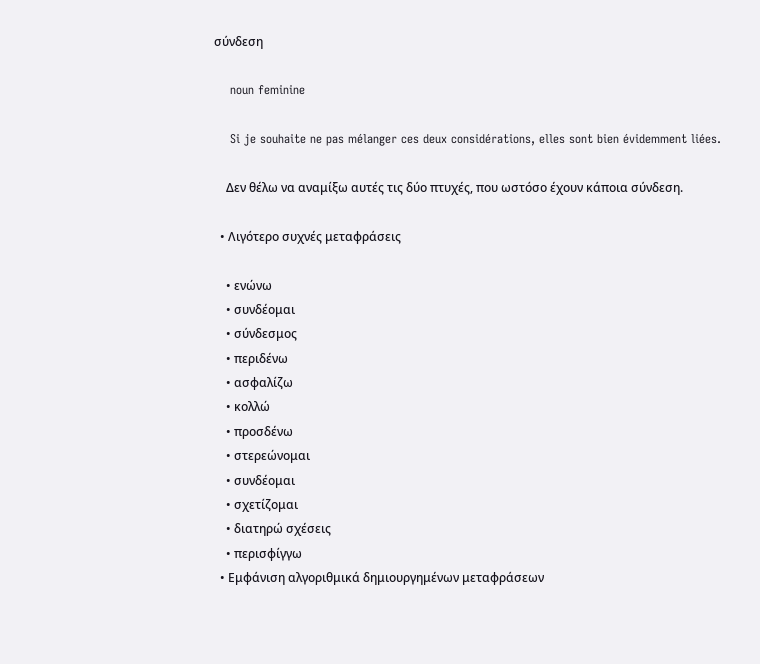σύνδεση

    noun feminine

    Si je souhaite ne pas mélanger ces deux considérations, elles sont bien évidemment liées.

    Δεν θέλω να αναμίξω αυτές τις δύο πτυχές, που ωστόσο έχουν κάποια σύνδεση.

  • Λιγότερο συχνές μεταφράσεις

    • ενώνω
    • συνδέομαι
    • σύνδεσμος
    • περιδένω
    • ασφαλίζω
    • κολλώ
    • προσδένω
    • στερεώνομαι
    • συνδέoμαι
    • σχετίζομαι
    • διατηρώ σχέσεις
    • περισφίγγω
  • Εμφάνιση αλγοριθμικά δημιουργημένων μεταφράσεων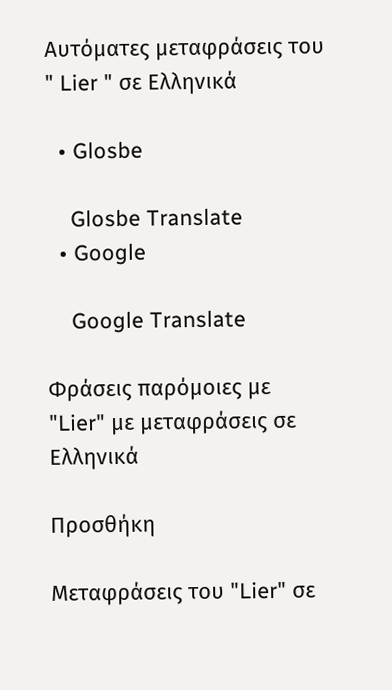Αυτόματες μεταφράσεις του " Lier " σε Ελληνικά

  • Glosbe

    Glosbe Translate
  • Google

    Google Translate

Φράσεις παρόμοιες με "Lier" με μεταφράσεις σε Ελληνικά

Προσθήκη

Μεταφράσεις του "Lier" σε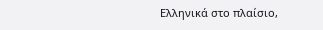Ελληνικά στο πλαίσιο,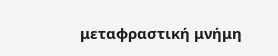μεταφραστική μνήμη